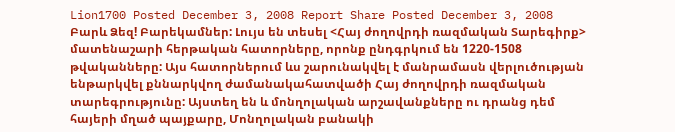Lion1700 Posted December 3, 2008 Report Share Posted December 3, 2008 Բարև Ձեզ! Բարեկամներ: Լույս են տեսել <Հայ ժողովրդի ռազմական Տարեգիրք> մատենաշարի հերթական հատորները, որոնք ընդգրկում են 1220-1508 թվականները: Այս հատորներում ևս շարունակվել է մանրամասն վերլուծության ենթարկվել քննարկվող ժամանակահատվածի Հայ ժողովրդի ռազմական տարեգրությունը: Այստեղ են և մոնղոլական արշավանքները ու դրանց դեմ հայերի մղած պայքարը, Մոնղոլական բանակի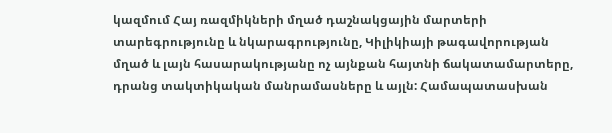կազմում Հայ ռազմիկների մղած դաշնակցային մարտերի տարեգրությունը և նկարագրությունը, Կիլիկիայի թագավորության մղած և լայն հասարակությանը ոչ այնքան հայտնի ճակատամարտերը, դրանց տակտիկական մանրամասները և այլն: Համապատասխան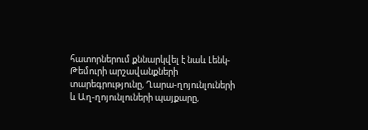հատորներում քննարկվել է նաև Լենկ-Թեմուրի արշավանքների տարեգրությունը, Ղարա-ղոյունլուների և Աղ-ղոյունլուների պայքարը,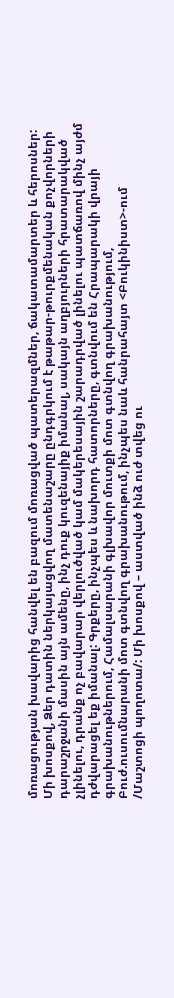մոռացության խավարից հանվել են բազում մոռացված պատերազմներ, ճակատամարտեր և հերոսներ: Մի խոսքով, Ձեր դատին ներկայացվող մատենաշարը ընդգրկում է թաթար-թուրքմենական քոչվորների դարաշրջանի մասին այն ամենը, ինչ դուք կուզենայիք իմանալ, սակայն աղբյուրների հրատարակված չլինելու, դրանք ոչ բավարար վերլուծված կամ մակերեսային շարադրված լինելու պատճառով մինչ այժմ դժվարացել եք իմանալ: Գրքերը, ինչպես և նախորդ հատորները, գտնվում են Հրապարակի վրայի գրախանութներում, Համալսարանի գլխավոր մուտքի մոտ գտնվող գրախանությում, Բուժ.ուսումնարանի մոտ գտնվող գրախանութում, ինչպես նաև հանրահայտ <Բուկինիստ>-ում /Մաշտոցի պողոտա/: Մի խոսքով – աստված ինձ ուժ տվեց ու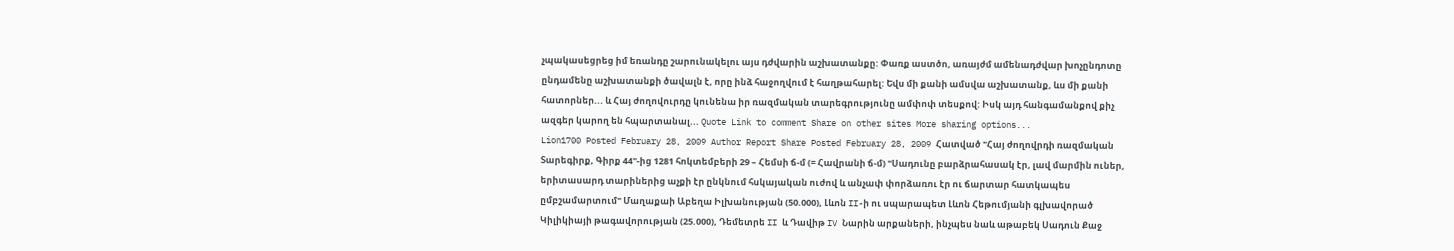չպակասեցրեց իմ եռանդը շարունակելու այս դժվարին աշխատանքը: Փառք աստծո, առայժմ ամենադժվար խոչընդոտը ընդամենը աշխատանքի ծավալն է, որը ինձ հաջողվում է հաղթահարել: Եվս մի քանի ամսվա աշխատանք, ևս մի քանի հատորներ... և Հայ ժողովուրդը կունենա իր ռազմական տարեգրությունը ամփոփ տեսքով: Իսկ այդ հանգամանքով քիչ ազգեր կարող են հպարտանալ... Quote Link to comment Share on other sites More sharing options...
Lion1700 Posted February 28, 2009 Author Report Share Posted February 28, 2009 Հատված "Հայ ժողովրդի ռազմական Տարեգիրք, Գիրք 44"-ից 1281 հոկտեմբերի 29 – Հեմսի ճ-մ (= Հավրանի ճ-մ) "Սադունը բարձրահասակ էր, լավ մարմին ուներ, երիտասարդ տարիներից աչքի էր ընկնում հսկայական ուժով և անչափ փորձառու էր ու ճարտար հատկապես ըմբշամարտում" Մաղաքաի Աբեղա Իլխանության (50.000), Լևոն II-ի ու սպարապետ Լևոն Հեթումյանի գլխավորած Կիլիկիայի թագավորության (25.000), Դեմետրե II և Դավիթ IV Նարին արքաների, ինչպես նաև աթաբեկ Սադուն Քաջ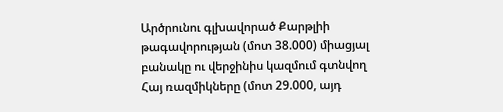Արծրունու գլխավորած Քարթլիի թագավորության (մոտ 38.000) միացյալ բանակը ու վերջինիս կազմում գտնվող Հայ ռազմիկները (մոտ 29.000, այդ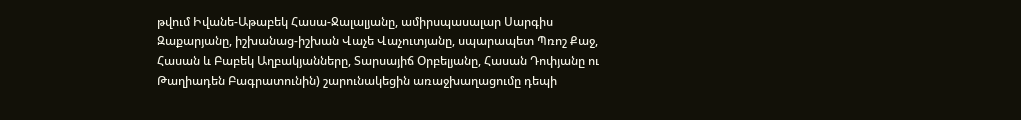թվում Իվանե-Աթաբեկ Հասա-Ջալալյանը, ամիրսպասալար Սարգիս Զաքարյանը, իշխանաց-իշխան Վաչե Վաչուտյանը, սպարապետ Պռոշ Քաջ, Հասան և Բաբեկ Աղբակյանները, Տարսայիճ Օրբելյանը, Հասան Դոփյանը ու Թաղիադեն Բագրատունին) շարունակեցին առաջխաղացումը դեպի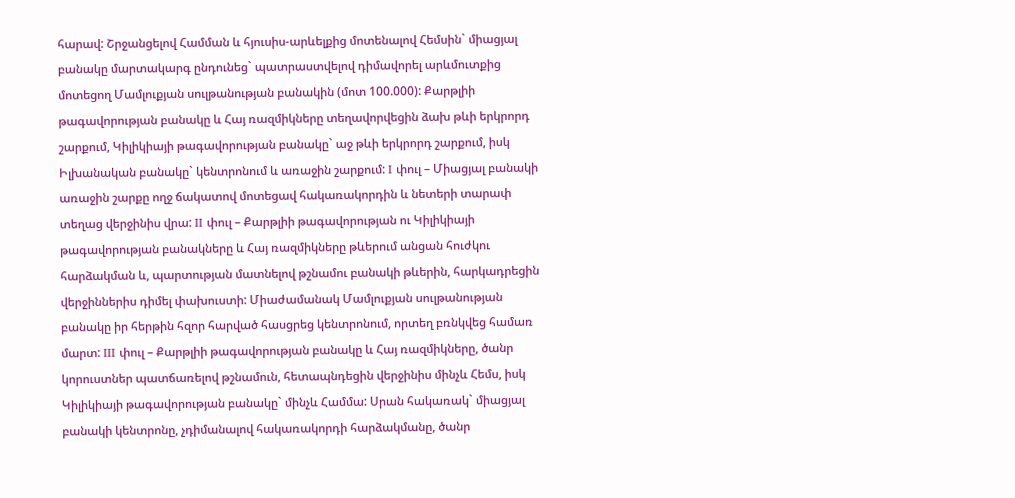հարավ: Շրջանցելով Համման և հյուսիս-արևելքից մոտենալով Հեմսին` միացյալ բանակը մարտակարգ ընդունեց` պատրաստվելով դիմավորել արևմուտքից մոտեցող Մամլուքյան սուլթանության բանակին (մոտ 100.000): Քարթլիի թագավորության բանակը և Հայ ռազմիկները տեղավորվեցին ձախ թևի երկրորդ շարքում, Կիլիկիայի թագավորության բանակը` աջ թևի երկրորդ շարքում, իսկ Իլխանական բանակը` կենտրոնում և առաջին շարքում: I փուլ – Միացյալ բանակի առաջին շարքը ողջ ճակատով մոտեցավ հակառակորդին և նետերի տարափ տեղաց վերջինիս վրա: II փուլ – Քարթլիի թագավորության ու Կիլիկիայի թագավորության բանակները և Հայ ռազմիկները թևերում անցան հուժկու հարձակման և, պարտության մատնելով թշնամու բանակի թևերին, հարկադրեցին վերջիններիս դիմել փախուստի: Միաժամանակ Մամլուքյան սուլթանության բանակը իր հերթին հզոր հարված հասցրեց կենտրոնում, որտեղ բռնկվեց համառ մարտ: III փուլ – Քարթլիի թագավորության բանակը և Հայ ռազմիկները, ծանր կորուստներ պատճառելով թշնամուն, հետապնդեցին վերջինիս մինչև Հեմս, իսկ Կիլիկիայի թագավորության բանակը` մինչև Համմա: Սրան հակառակ` միացյալ բանակի կենտրոնը, չդիմանալով հակառակորդի հարձակմանը, ծանր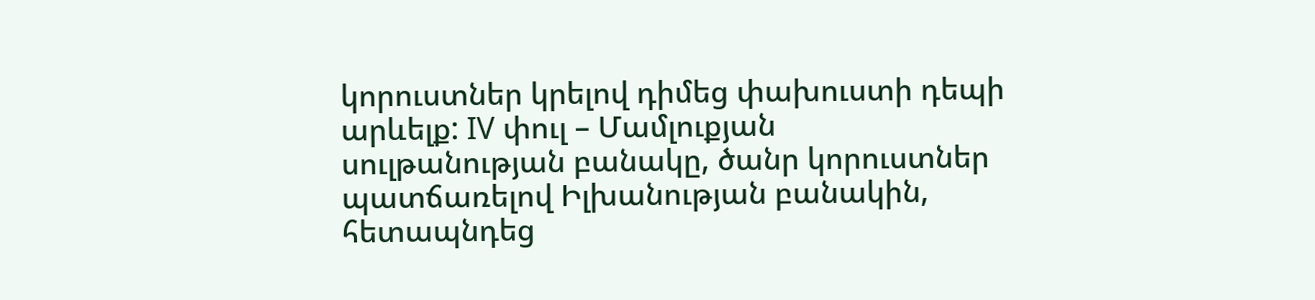կորուստներ կրելով դիմեց փախուստի դեպի արևելք: IV փուլ – Մամլուքյան սուլթանության բանակը, ծանր կորուստներ պատճառելով Իլխանության բանակին, հետապնդեց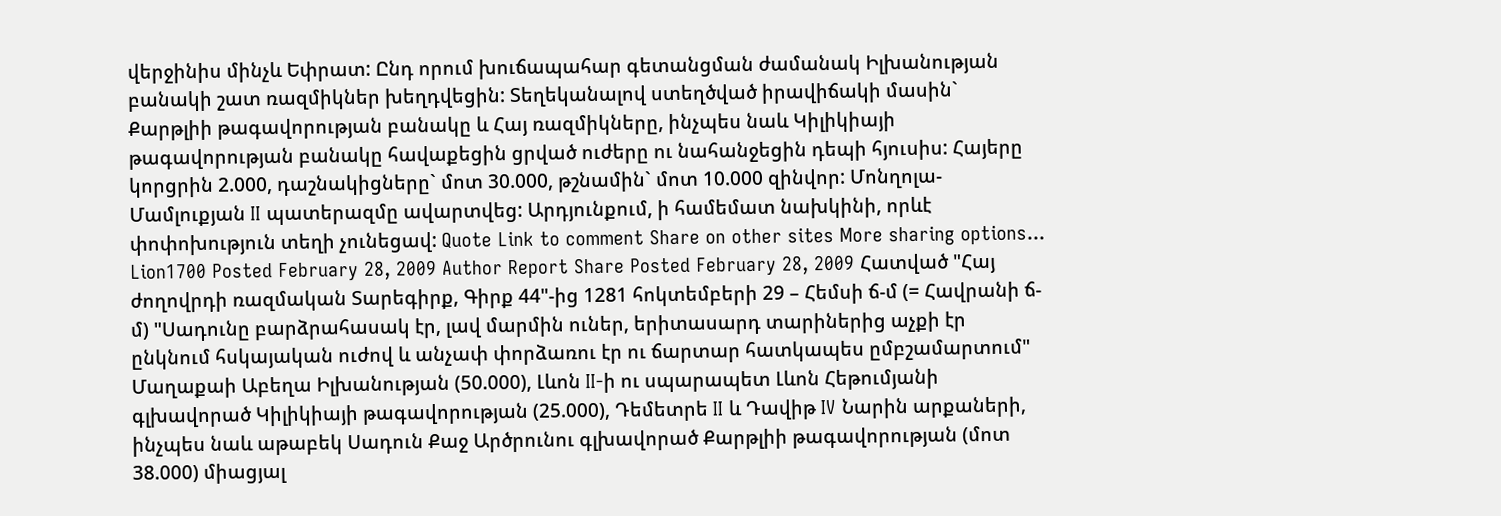վերջինիս մինչև Եփրատ: Ընդ որում խուճապահար գետանցման ժամանակ Իլխանության բանակի շատ ռազմիկներ խեղդվեցին: Տեղեկանալով ստեղծված իրավիճակի մասին` Քարթլիի թագավորության բանակը և Հայ ռազմիկները, ինչպես նաև Կիլիկիայի թագավորության բանակը հավաքեցին ցրված ուժերը ու նահանջեցին դեպի հյուսիս: Հայերը կորցրին 2.000, դաշնակիցները` մոտ 30.000, թշնամին` մոտ 10.000 զինվոր: Մոնղոլա-Մամլուքյան II պատերազմը ավարտվեց: Արդյունքում, ի համեմատ նախկինի, որևէ փոփոխություն տեղի չունեցավ: Quote Link to comment Share on other sites More sharing options...
Lion1700 Posted February 28, 2009 Author Report Share Posted February 28, 2009 Հատված "Հայ ժողովրդի ռազմական Տարեգիրք, Գիրք 44"-ից 1281 հոկտեմբերի 29 – Հեմսի ճ-մ (= Հավրանի ճ-մ) "Սադունը բարձրահասակ էր, լավ մարմին ուներ, երիտասարդ տարիներից աչքի էր ընկնում հսկայական ուժով և անչափ փորձառու էր ու ճարտար հատկապես ըմբշամարտում" Մաղաքաի Աբեղա Իլխանության (50.000), Լևոն II-ի ու սպարապետ Լևոն Հեթումյանի գլխավորած Կիլիկիայի թագավորության (25.000), Դեմետրե II և Դավիթ IV Նարին արքաների, ինչպես նաև աթաբեկ Սադուն Քաջ Արծրունու գլխավորած Քարթլիի թագավորության (մոտ 38.000) միացյալ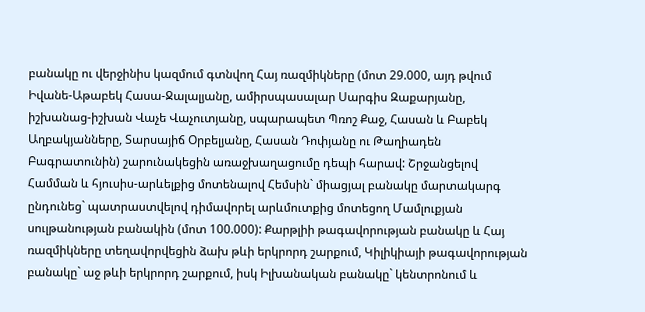բանակը ու վերջինիս կազմում գտնվող Հայ ռազմիկները (մոտ 29.000, այդ թվում Իվանե-Աթաբեկ Հասա-Ջալալյանը, ամիրսպասալար Սարգիս Զաքարյանը, իշխանաց-իշխան Վաչե Վաչուտյանը, սպարապետ Պռոշ Քաջ, Հասան և Բաբեկ Աղբակյանները, Տարսայիճ Օրբելյանը, Հասան Դոփյանը ու Թաղիադեն Բագրատունին) շարունակեցին առաջխաղացումը դեպի հարավ: Շրջանցելով Համման և հյուսիս-արևելքից մոտենալով Հեմսին` միացյալ բանակը մարտակարգ ընդունեց` պատրաստվելով դիմավորել արևմուտքից մոտեցող Մամլուքյան սուլթանության բանակին (մոտ 100.000): Քարթլիի թագավորության բանակը և Հայ ռազմիկները տեղավորվեցին ձախ թևի երկրորդ շարքում, Կիլիկիայի թագավորության բանակը` աջ թևի երկրորդ շարքում, իսկ Իլխանական բանակը` կենտրոնում և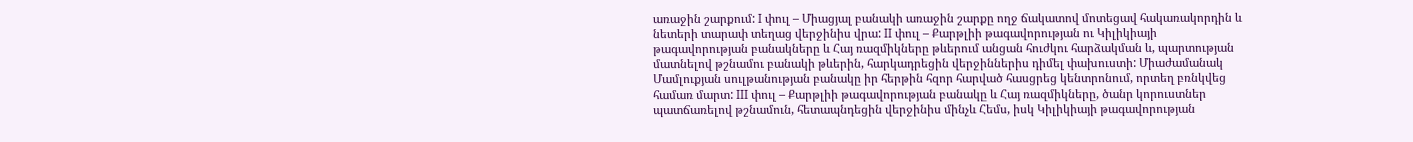առաջին շարքում: I փուլ – Միացյալ բանակի առաջին շարքը ողջ ճակատով մոտեցավ հակառակորդին և նետերի տարափ տեղաց վերջինիս վրա: II փուլ – Քարթլիի թագավորության ու Կիլիկիայի թագավորության բանակները և Հայ ռազմիկները թևերում անցան հուժկու հարձակման և, պարտության մատնելով թշնամու բանակի թևերին, հարկադրեցին վերջիններիս դիմել փախուստի: Միաժամանակ Մամլուքյան սուլթանության բանակը իր հերթին հզոր հարված հասցրեց կենտրոնում, որտեղ բռնկվեց համառ մարտ: III փուլ – Քարթլիի թագավորության բանակը և Հայ ռազմիկները, ծանր կորուստներ պատճառելով թշնամուն, հետապնդեցին վերջինիս մինչև Հեմս, իսկ Կիլիկիայի թագավորության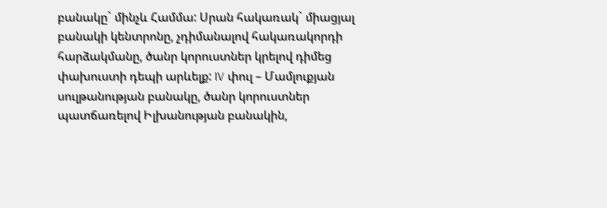բանակը` մինչև Համմա: Սրան հակառակ` միացյալ բանակի կենտրոնը, չդիմանալով հակառակորդի հարձակմանը, ծանր կորուստներ կրելով դիմեց փախուստի դեպի արևելք: IV փուլ – Մամլուքյան սուլթանության բանակը, ծանր կորուստներ պատճառելով Իլխանության բանակին,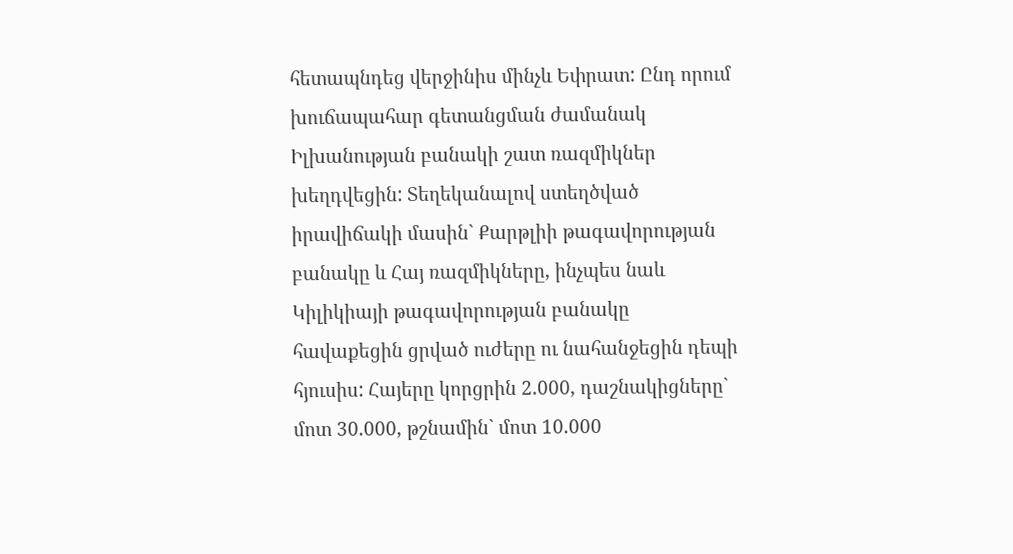հետապնդեց վերջինիս մինչև Եփրատ: Ընդ որում խուճապահար գետանցման ժամանակ Իլխանության բանակի շատ ռազմիկներ խեղդվեցին: Տեղեկանալով ստեղծված իրավիճակի մասին` Քարթլիի թագավորության բանակը և Հայ ռազմիկները, ինչպես նաև Կիլիկիայի թագավորության բանակը հավաքեցին ցրված ուժերը ու նահանջեցին դեպի հյուսիս: Հայերը կորցրին 2.000, դաշնակիցները` մոտ 30.000, թշնամին` մոտ 10.000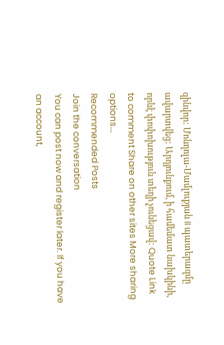զինվոր: Մոնղոլա-Մամլուքյան II պատերազմը ավարտվեց: Արդյունքում, ի համեմատ նախկինի, որևէ փոփոխություն տեղի չունեցավ: Quote Link to comment Share on other sites More sharing options...
Recommended Posts
Join the conversation
You can post now and register later. If you have an account,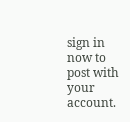sign in now to post with your account.